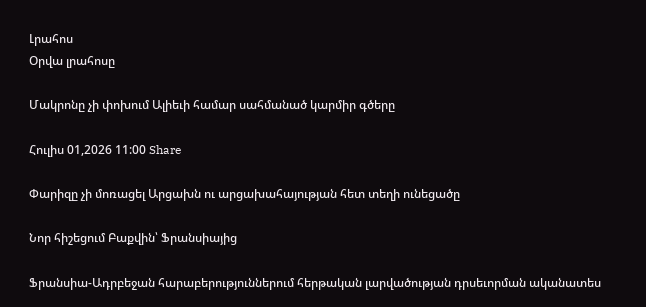Լրահոս
Օրվա լրահոսը

Մակրոնը չի փոխում Ալիեւի համար սահմանած կարմիր գծերը

Հուլիս 01,2026 11:00 Share

Փարիզը չի մոռացել Արցախն ու արցախահայության հետ տեղի ունեցածը

Նոր հիշեցում Բաքվին՝ Ֆրանսիայից

Ֆրանսիա-Ադրբեջան հարաբերություններում հերթական լարվածության դրսեւորման ականատես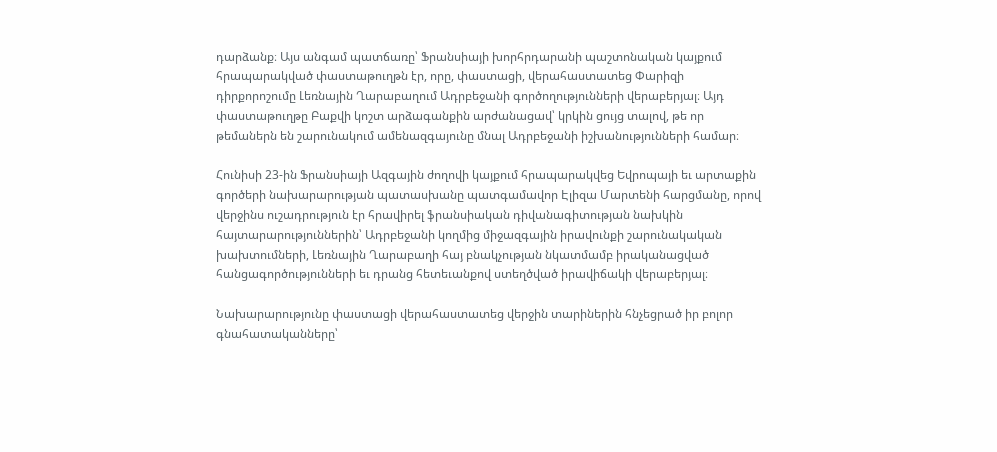դարձանք։ Այս անգամ պատճառը՝ Ֆրանսիայի խորհրդարանի պաշտոնական կայքում հրապարակված փաստաթուղթն էր, որը, փաստացի, վերահաստատեց Փարիզի դիրքորոշումը Լեռնային Ղարաբաղում Ադրբեջանի գործողությունների վերաբերյալ։ Այդ փաստաթուղթը Բաքվի կոշտ արձագանքին արժանացավ՝ կրկին ցույց տալով, թե որ թեմաներն են շարունակում ամենազգայունը մնալ Ադրբեջանի իշխանությունների համար։

Հունիսի 23-ին Ֆրանսիայի Ազգային ժողովի կայքում հրապարակվեց Եվրոպայի եւ արտաքին գործերի նախարարության պատասխանը պատգամավոր Էլիզա Մարտենի հարցմանը, որով վերջինս ուշադրություն էր հրավիրել ֆրանսիական դիվանագիտության նախկին հայտարարություններին՝ Ադրբեջանի կողմից միջազգային իրավունքի շարունակական խախտումների, Լեռնային Ղարաբաղի հայ բնակչության նկատմամբ իրականացված հանցագործությունների եւ դրանց հետեւանքով ստեղծված իրավիճակի վերաբերյալ։

Նախարարությունը փաստացի վերահաստատեց վերջին տարիներին հնչեցրած իր բոլոր գնահատականները՝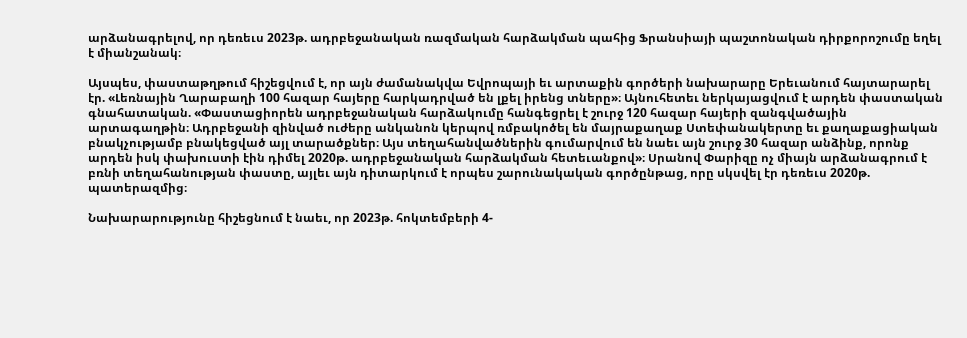արձանագրելով, որ դեռեւս 2023թ. ադրբեջանական ռազմական հարձակման պահից Ֆրանսիայի պաշտոնական դիրքորոշումը եղել է միանշանակ։

Այսպես, փաստաթղթում հիշեցվում է, որ այն ժամանակվա Եվրոպայի եւ արտաքին գործերի նախարարը Երեւանում հայտարարել էր. «Լեռնային Ղարաբաղի 100 հազար հայերը հարկադրված են լքել իրենց տները»։ Այնուհետեւ ներկայացվում է արդեն փաստական գնահատական. «Փաստացիորեն ադրբեջանական հարձակումը հանգեցրել է շուրջ 120 հազար հայերի զանգվածային արտագաղթին։ Ադրբեջանի զինված ուժերը անկանոն կերպով ռմբակոծել են մայրաքաղաք Ստեփանակերտը եւ քաղաքացիական բնակչությամբ բնակեցված այլ տարածքներ։ Այս տեղահանվածներին գումարվում են նաեւ այն շուրջ 30 հազար անձինք, որոնք արդեն իսկ փախուստի էին դիմել 2020թ. ադրբեջանական հարձակման հետեւանքով»։ Սրանով Փարիզը ոչ միայն արձանագրում է բռնի տեղահանության փաստը, այլեւ այն դիտարկում է որպես շարունակական գործընթաց, որը սկսվել էր դեռեւս 2020թ. պատերազմից։

Նախարարությունը հիշեցնում է նաեւ, որ 2023թ. հոկտեմբերի 4-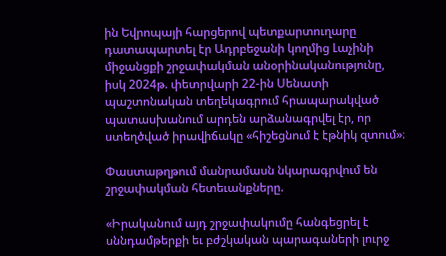ին Եվրոպայի հարցերով պետքարտուղարը դատապարտել էր Ադրբեջանի կողմից Լաչինի միջանցքի շրջափակման անօրինականությունը, իսկ 2024թ. փետրվարի 22-ին Սենատի պաշտոնական տեղեկագրում հրապարակված պատասխանում արդեն արձանագրվել էր, որ ստեղծված իրավիճակը «հիշեցնում է էթնիկ զտում»։

Փաստաթղթում մանրամասն նկարագրվում են շրջափակման հետեւանքները.

«Իրականում այդ շրջափակումը հանգեցրել է սննդամթերքի եւ բժշկական պարագաների լուրջ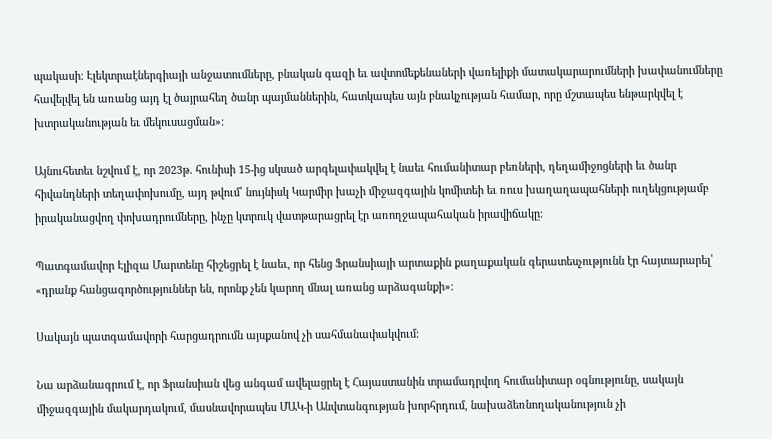պակասի։ Էլեկտրաէներգիայի անջատումները, բնական գազի եւ ավտոմեքենաների վառելիքի մատակարարումների խափանումները հավելվել են առանց այդ էլ ծայրահեղ ծանր պայմաններին, հատկապես այն բնակչության համար, որը մշտապես ենթարկվել է խտրականության եւ մեկուսացման»։

Այնուհետեւ նշվում է, որ 2023թ. հունիսի 15-ից սկսած արգելափակվել է նաեւ հումանիտար բեռների, դեղամիջոցների եւ ծանր հիվանդների տեղափոխումը, այդ թվում՝ նույնիսկ Կարմիր խաչի միջազգային կոմիտեի եւ ռուս խաղաղապահների ուղեկցությամբ իրականացվող փոխադրումները, ինչը կտրուկ վատթարացրել էր առողջապահական իրավիճակը։

Պատգամավոր Էլիզա Մարտենը հիշեցրել է նաեւ, որ հենց Ֆրանսիայի արտաքին քաղաքական գերատեսչությունն էր հայտարարել՝ «դրանք հանցագործություններ են, որոնք չեն կարող մնալ առանց արձագանքի»։

Սակայն պատգամավորի հարցադրումն այսքանով չի սահմանափակվում։

Նա արձանագրում է, որ Ֆրանսիան վեց անգամ ավելացրել է Հայաստանին տրամադրվող հումանիտար օգնությունը, սակայն միջազգային մակարդակում, մասնավորապես ՄԱԿ-ի Անվտանգության խորհրդում, նախաձեռնողականություն չի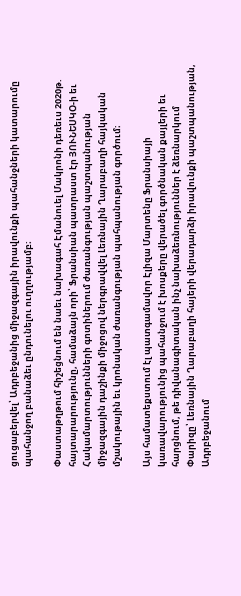ցուցաբերվել՝ Ադրբեջանից միջազգային իրավունքի պահանջների կատարումը պահանջող բանաձեւ ընդունելու ուղղությամբ։

Փաստաթղթում հիշեցնում են նաեւ նախագահ Էմանուել Մակրոնի դեռեւս 2020թ. հայտարարությունը, համաձայն որի՝ Ֆրանսիան պատրաստ էր ՅՈՒՆԵՍԿՕ-ի եւ Հակամարտությունների գոտիներում ժառանգության պաշտպանության միջազգային դաշինքի միջոցով ներգրավվել Լեռնային Ղարաբաղի հայկական մշակութային եւ կրոնական ժառանգության պահպանության գործում։

Այս համատեքստում էլ պատգամավոր Էլիզա Մարտենը Ֆրանսիայի կառավարությունից պահանջում է խոսքերը վերածել գործնական քայլերի եւ հարցնում, թե դիվանագիտական ինչ նախաձեռնություններ է ձեռնարկում Փարիզը՝ Լեռնային Ղարաբաղի հայերի վերադարձի իրավունքի պաշտպանության, Ադրբեջանում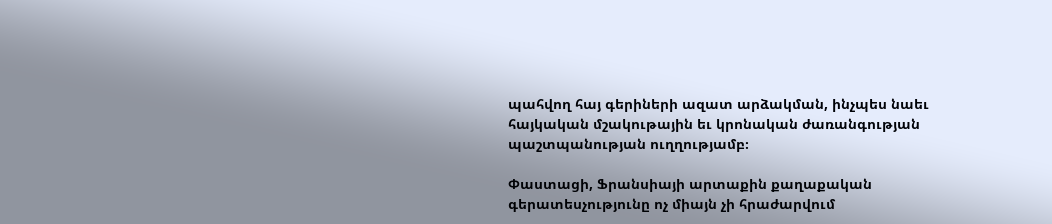պահվող հայ գերիների ազատ արձակման, ինչպես նաեւ հայկական մշակութային եւ կրոնական ժառանգության պաշտպանության ուղղությամբ։

Փաստացի, Ֆրանսիայի արտաքին քաղաքական գերատեսչությունը ոչ միայն չի հրաժարվում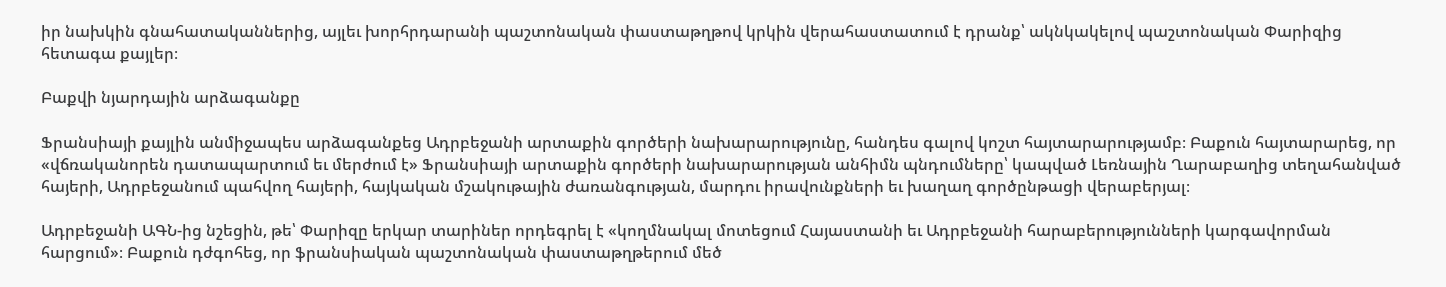իր նախկին գնահատականներից, այլեւ խորհրդարանի պաշտոնական փաստաթղթով կրկին վերահաստատում է դրանք՝ ակնկակելով պաշտոնական Փարիզից հետագա քայլեր։

Բաքվի նյարդային արձագանքը

Ֆրանսիայի քայլին անմիջապես արձագանքեց Ադրբեջանի արտաքին գործերի նախարարությունը, հանդես գալով կոշտ հայտարարությամբ։ Բաքուն հայտարարեց, որ «վճռականորեն դատապարտում եւ մերժում է» Ֆրանսիայի արտաքին գործերի նախարարության անհիմն պնդումները՝ կապված Լեռնային Ղարաբաղից տեղահանված հայերի, Ադրբեջանում պահվող հայերի, հայկական մշակութային ժառանգության, մարդու իրավունքների եւ խաղաղ գործընթացի վերաբերյալ։

Ադրբեջանի ԱԳՆ-ից նշեցին, թե՝ Փարիզը երկար տարիներ որդեգրել է «կողմնակալ մոտեցում Հայաստանի եւ Ադրբեջանի հարաբերությունների կարգավորման հարցում»։ Բաքուն դժգոհեց, որ ֆրանսիական պաշտոնական փաստաթղթերում մեծ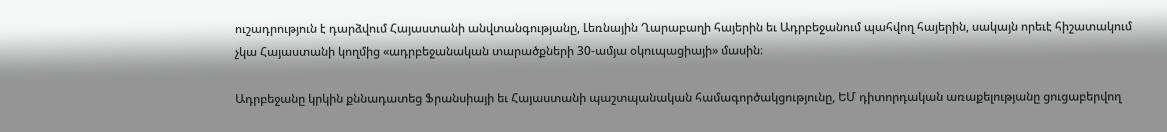ուշադրություն է դարձվում Հայաստանի անվտանգությանը, Լեռնային Ղարաբաղի հայերին եւ Ադրբեջանում պահվող հայերին, սակայն որեւէ հիշատակում չկա Հայաստանի կողմից «ադրբեջանական տարածքների 30-ամյա օկուպացիայի» մասին։

Ադրբեջանը կրկին քննադատեց Ֆրանսիայի եւ Հայաստանի պաշտպանական համագործակցությունը, ԵՄ դիտորդական առաքելությանը ցուցաբերվող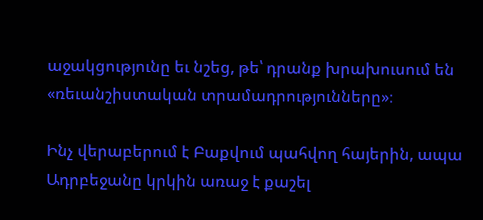աջակցությունը եւ նշեց, թե՝ դրանք խրախուսում են «ռեւանշիստական տրամադրությունները»։

Ինչ վերաբերում է Բաքվում պահվող հայերին, ապա Ադրբեջանը կրկին առաջ է քաշել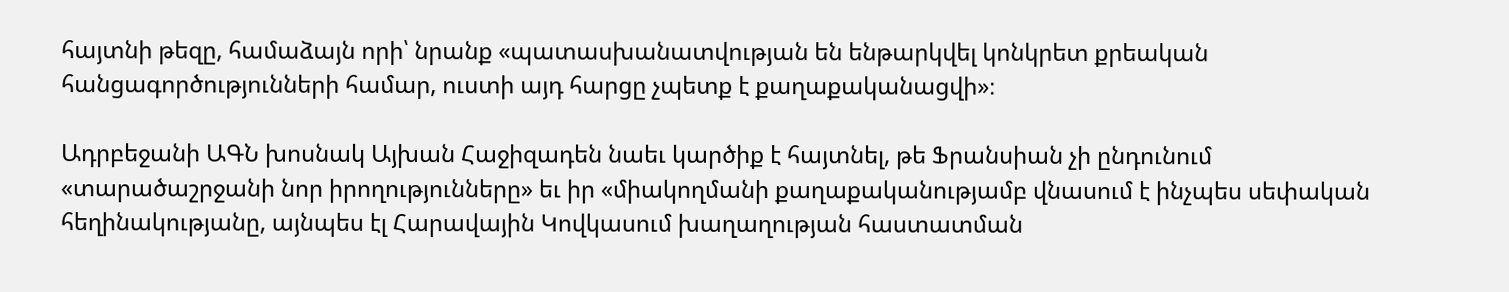հայտնի թեզը, համաձայն որի՝ նրանք «պատասխանատվության են ենթարկվել կոնկրետ քրեական հանցագործությունների համար, ուստի այդ հարցը չպետք է քաղաքականացվի»։

Ադրբեջանի ԱԳՆ խոսնակ Այխան Հաջիզադեն նաեւ կարծիք է հայտնել, թե Ֆրանսիան չի ընդունում «տարածաշրջանի նոր իրողությունները» եւ իր «միակողմանի քաղաքականությամբ վնասում է ինչպես սեփական հեղինակությանը, այնպես էլ Հարավային Կովկասում խաղաղության հաստատման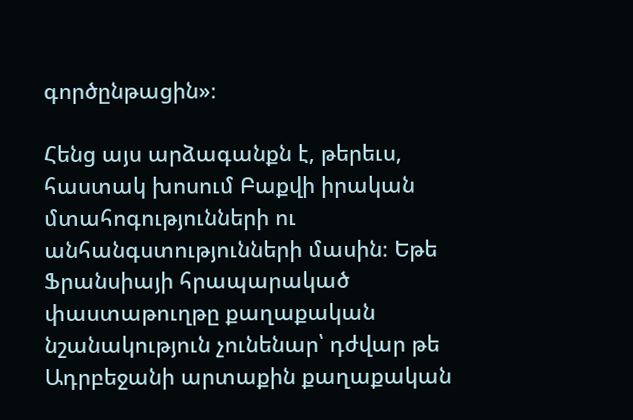գործընթացին»։

Հենց այս արձագանքն է, թերեւս, հաստակ խոսում Բաքվի իրական մտահոգությունների ու անհանգստությունների մասին։ Եթե Ֆրանսիայի հրապարակած փաստաթուղթը քաղաքական նշանակություն չունենար՝ դժվար թե Ադրբեջանի արտաքին քաղաքական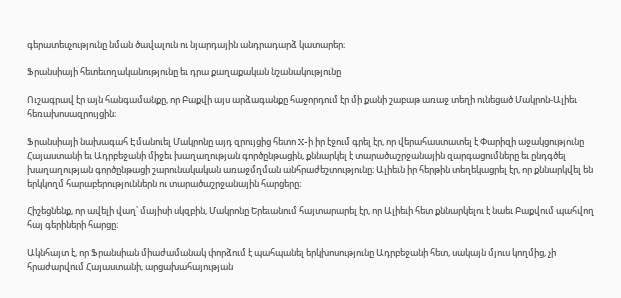գերատեսչությունը նման ծավալուն ու նյարդային անդրադարձ կատարեր։

Ֆրանսիայի հետեւողականությունը եւ դրա քաղաքական նշանակությունը

Ուշագրավ էր այն հանգամանքը, որ Բաքվի այս արձագանքը հաջորդում էր մի քանի շաբաթ առաջ տեղի ունեցած Մակրոն-Ալիեւ հեռախոսազրույցին։

Ֆրանսիայի նախագահ Էմանուել Մակրոնը այդ զրույցից հետո X-ի իր էջում գրել էր, որ վերահաստատել է Փարիզի աջակցությունը Հայաստանի եւ Ադրբեջանի միջեւ խաղաղության գործընթացին, քննարկել է տարածաշրջանային զարգացումները եւ ընդգծել խաղաղության գործընթացի շարունակական առաջմղման անհրաժեշտությունը։ Ալիեւն իր հերթին տեղեկացրել էր, որ քննարկվել են երկկողմ հարաբերություններն ու տարածաշրջանային հարցերը։

Հիշեցնենք, որ ավելի վաղ՝ մայիսի սկզբին, Մակրոնը Երեւանում հայտարարել էր, որ Ալիեւի հետ քննարկելու է նաեւ Բաքվում պահվող հայ գերիների հարցը։

Ակնհայտ է, որ Ֆրանսիան միաժամանակ փորձում է պահպանել երկխոսությունը Ադրբեջանի հետ, սակայն մյուս կողմից, չի հրաժարվում Հայաստանի, արցախահայության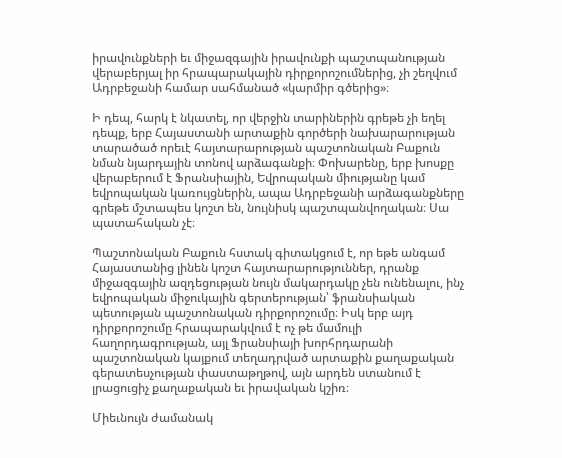իրավունքների եւ միջազգային իրավունքի պաշտպանության վերաբերյալ իր հրապարակային դիրքորոշումներից, չի շեղվում Ադրբեջանի համար սահմանած «կարմիր գծերից»։

Ի դեպ, հարկ է նկատել, որ վերջին տարիներին գրեթե չի եղել դեպք, երբ Հայաստանի արտաքին գործերի նախարարության տարածած որեւէ հայտարարության պաշտոնական Բաքուն նման նյարդային տոնով արձագանքի։ Փոխարենը, երբ խոսքը վերաբերում է Ֆրանսիային, Եվրոպական միությանը կամ եվրոպական կառույցներին, ապա Ադրբեջանի արձագանքները գրեթե մշտապես կոշտ են, նույնիսկ պաշտպանվողական։ Սա պատահական չէ։

Պաշտոնական Բաքուն հստակ գիտակցում է, որ եթե անգամ Հայաստանից լինեն կոշտ հայտարարություններ, դրանք միջազգային ազդեցության նույն մակարդակը չեն ունենալու, ինչ եվրոպական միջուկային գերտերության՝ ֆրանսիական պետության պաշտոնական դիրքորոշումը։ Իսկ երբ այդ դիրքորոշումը հրապարակվում է ոչ թե մամուլի հաղորդագրության, այլ Ֆրանսիայի խորհրդարանի պաշտոնական կայքում տեղադրված արտաքին քաղաքական գերատեսչության փաստաթղթով, այն արդեն ստանում է լրացուցիչ քաղաքական եւ իրավական կշիռ։

Միեւնույն ժամանակ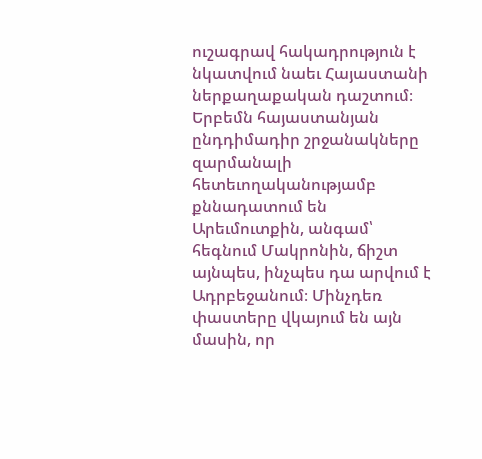ուշագրավ հակադրություն է նկատվում նաեւ Հայաստանի ներքաղաքական դաշտում։ Երբեմն հայաստանյան ընդդիմադիր շրջանակները զարմանալի հետեւողականությամբ քննադատում են Արեւմուտքին, անգամ՝ հեգնում Մակրոնին, ճիշտ այնպես, ինչպես դա արվում է Ադրբեջանում։ Մինչդեռ փաստերը վկայում են այն մասին, որ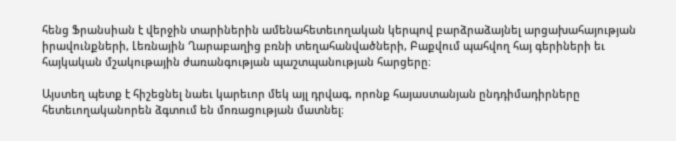հենց Ֆրանսիան է վերջին տարիներին ամենահետեւողական կերպով բարձրաձայնել արցախահայության իրավունքների, Լեռնային Ղարաբաղից բռնի տեղահանվածների, Բաքվում պահվող հայ գերիների եւ հայկական մշակութային ժառանգության պաշտպանության հարցերը։

Այստեղ պետք է հիշեցնել նաեւ կարեւոր մեկ այլ դրվագ, որոնք հայաստանյան ընդդիմադիրները հետեւողականորեն ձգտում են մոռացության մատնել։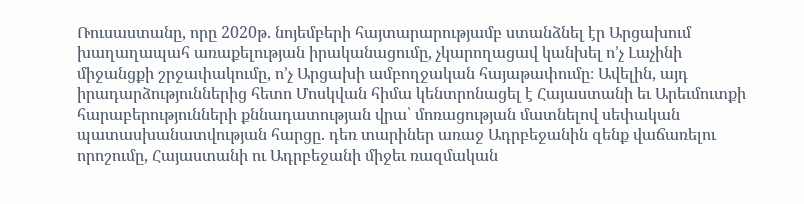Ռուսաստանը, որը 2020թ. նոյեմբերի հայտարարությամբ ստանձնել էր Արցախում խաղաղապահ առաքելության իրականացումը, չկարողացավ կանխել ո’չ Լաչինի միջանցքի շրջափակումը, ո’չ Արցախի ամբողջական հայաթափումը։ Ավելին, այդ իրադարձություններից հետո Մոսկվան հիմա կենտրոնացել է Հայաստանի եւ Արեւմուտքի հարաբերությունների քննադատության վրա՝ մոռացության մատնելով սեփական պատասխանատվության հարցը. դեռ տարիներ առաջ Ադրբեջանին զենք վաճառելու որոշումը, Հայաստանի ու Ադրբեջանի միջեւ ռազմական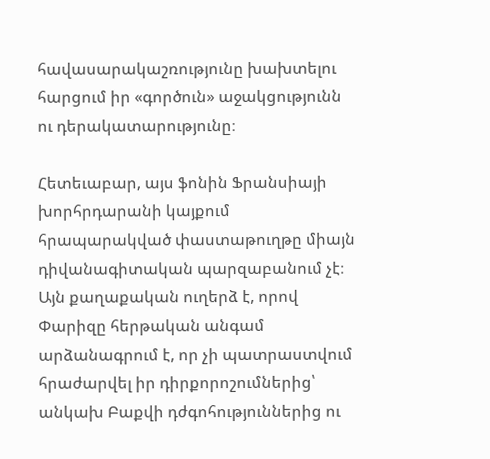հավասարակաշռությունը խախտելու հարցում իր «գործուն» աջակցությունն ու դերակատարությունը։

Հետեւաբար, այս ֆոնին Ֆրանսիայի խորհրդարանի կայքում հրապարակված փաստաթուղթը միայն դիվանագիտական պարզաբանում չէ։ Այն քաղաքական ուղերձ է, որով Փարիզը հերթական անգամ արձանագրում է, որ չի պատրաստվում հրաժարվել իր դիրքորոշումներից՝ անկախ Բաքվի դժգոհություններից ու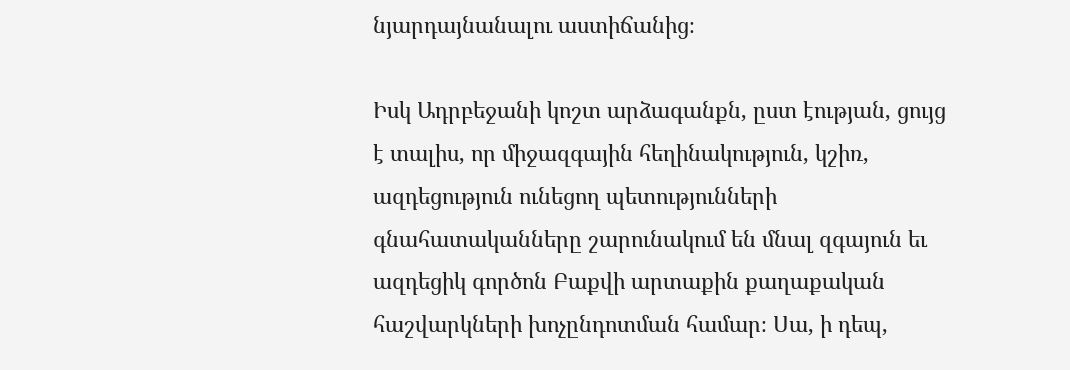նյարդայնանալու աստիճանից։

Իսկ Ադրբեջանի կոշտ արձագանքն, ըստ էության, ցույց է տալիս, որ միջազգային հեղինակություն, կշիռ, ազդեցություն ունեցող պետությունների գնահատականները շարունակում են մնալ զգայուն եւ ազդեցիկ գործոն Բաքվի արտաքին քաղաքական հաշվարկների խոչընդոտման համար։ Սա, ի դեպ,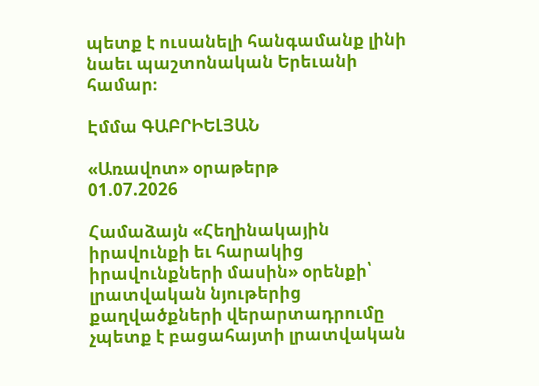պետք է ուսանելի հանգամանք լինի նաեւ պաշտոնական Երեւանի համար։

Էմմա ԳԱԲՐԻԵԼՅԱՆ

«Առավոտ» օրաթերթ
01.07.2026

Համաձայն «Հեղինակային իրավունքի եւ հարակից իրավունքների մասին» օրենքի՝ լրատվական նյութերից քաղվածքների վերարտադրումը չպետք է բացահայտի լրատվական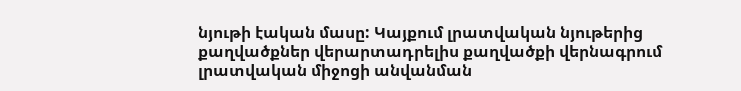նյութի էական մասը: Կայքում լրատվական նյութերից քաղվածքներ վերարտադրելիս քաղվածքի վերնագրում լրատվական միջոցի անվանման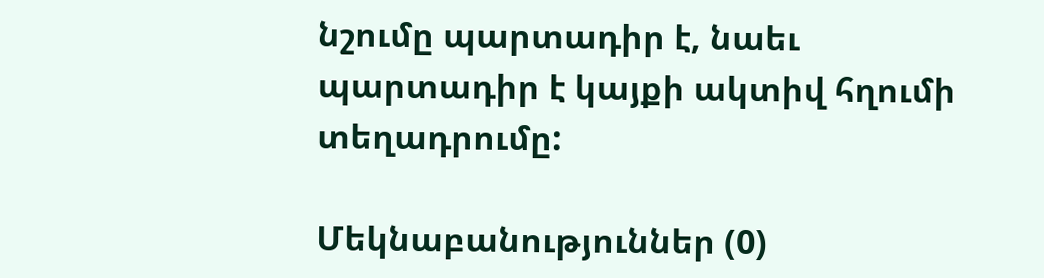նշումը պարտադիր է, նաեւ պարտադիր է կայքի ակտիվ հղումի տեղադրումը:

Մեկնաբանություններ (0)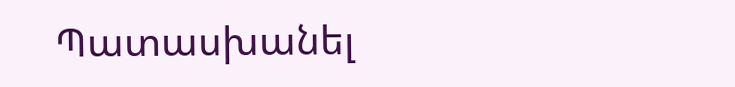Պատասխանել